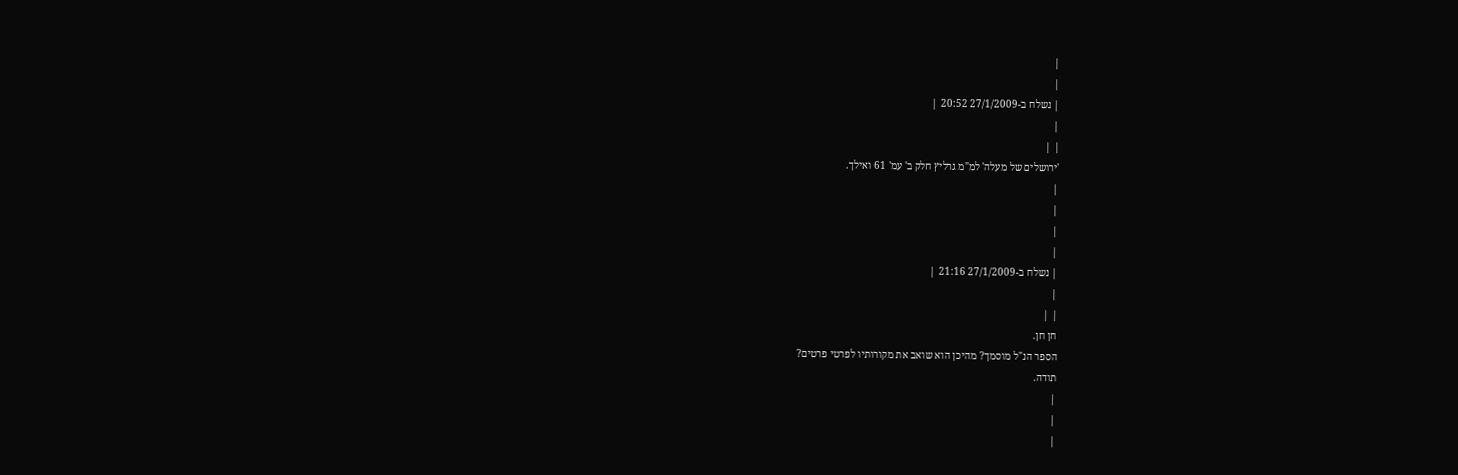|
|
| נשלח ב-27/1/2009 20:52 |
|
| |
'ירושלים של מעלה' למ"מ גרליץ חלק ב' עמ' 61 ואילך.
|
|
|
|
| נשלח ב-27/1/2009 21:16 |
|
| |
חן חן.
הספר הנ"ל מוסמך? מהיכן הוא שואב את מקורותיו לפרטי פרטים?
תודה.
|
|
|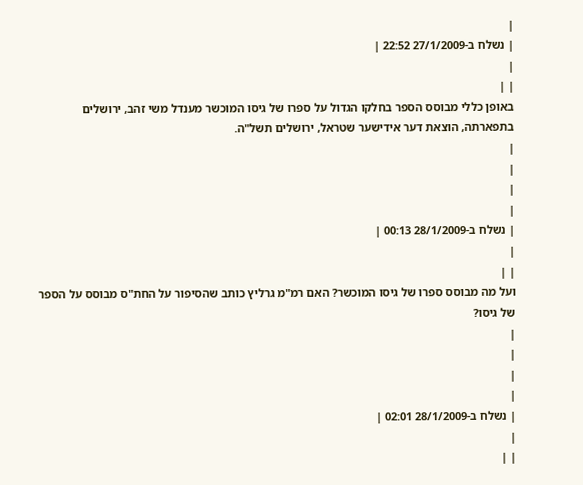|
| נשלח ב-27/1/2009 22:52 |
|
| |
באופן כללי מבוסס הספר בחלקו הגדול על ספרו של גיסו המוכשר מענדל משי זהב, ירושלים בתפארתה, הוצאת דער אידישער שטראל, ירושלים תשל"ה.
|
|
|
|
| נשלח ב-28/1/2009 00:13 |
|
| |
ועל מה מבוסס ספרו של גיסו המוכשר? האם רמ"מ גרליץ כותב שהסיפור על החת"ס מבוסס על הספר של גיסו?
|
|
|
|
| נשלח ב-28/1/2009 02:01 |
|
| |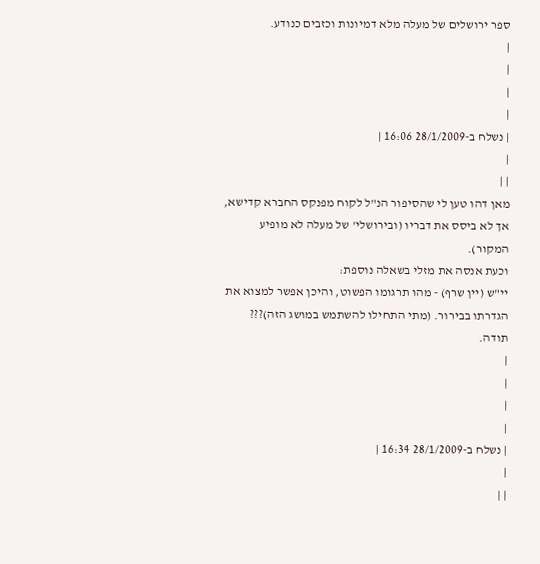ספר ירושלים של מעלה מלא דמיונות וכזבים כנודע.
|
|
|
|
| נשלח ב-28/1/2009 16:06 |
|
| |
מאן דהו טען לי שהסיפור הנ"ל לקוח מפנקס החברא קדישא, אך לא ביסס את דבריו (ובירושלי' של מעלה לא מופיע המקור).
וכעת אנסה את מזלי בשאלה נוספת:
יי"ש (יין שרף) - מהו תרגומו הפשוט, והיכן אפשר למצוא את הגדרתו בבירור. (מתי התחילו להשתמש במושג הזה)???
תודה.
|
|
|
|
| נשלח ב-28/1/2009 16:34 |
|
| |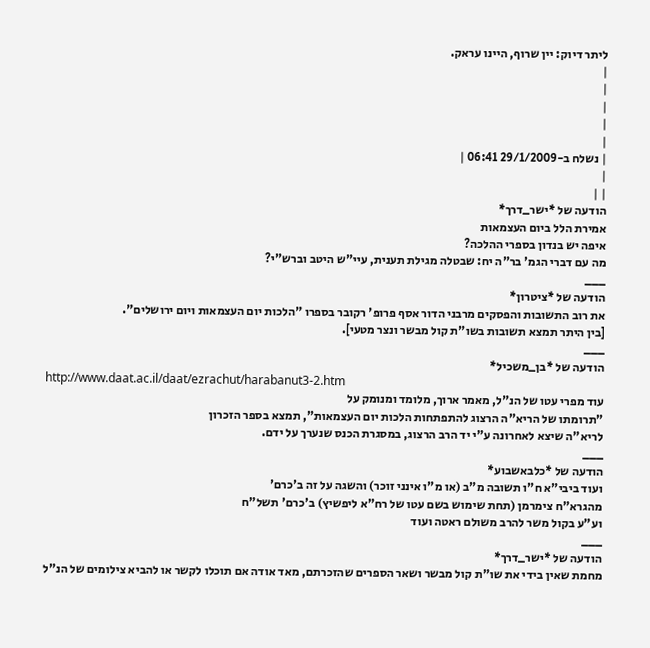ליתר דיוק: יין שרוף, היינו עראק.
|
|
|
|
|
| נשלח ב-29/1/2009 06:41 |
|
| |
הודעה של *ישר_דרך*
אמירת הלל ביום העצמאות
איפה יש בנדון בספרי ההלכה?
מה עם דברי הגמ' בר"ה יח: שבטלה מגילת תענית, עיי"ש היטב וברש"י?
___
הודעה של *ציטרון*
את רוב התשובות והפסקים מרבני הדור אסף פרופ' רקובר בספרו "הלכות יום העצמאות ויום ירושלים".
[בין היתר תמצא תשובות בשו"ת קול מבשר ונצר מטעי].
___
הודעה של *בן_משכיל*
http://www.daat.ac.il/daat/ezrachut/harabanut3-2.htm
עוד מפרי עטו של הנ"ל, מאמר ארוך, מלומד ומנומק על
"תרומתו של הריא"ה הרצוג להתפתחות הלכות יום העצמאות", תמצא בספר הזכרון
לריא"ה שיצא לאחרונה ע"י יד הרב הרצוג, במסגרת הכנס שנערך על ידם.
___
הודעה של *כלבאשבוע*
ועוד ביבי"א ח"ו תשובה מ"ב (או מ"ו אינני זוכר) והשגה על זה ב'כרם'
מהגרא"ח צימרמן (תחת שימוש בשם עטו של רח"א ליפשיץ) ב'כרם' תשל"ח
וע"ע בקול משר להרב משולם ראטה ועוד
___
הודעה של *ישר_דרך*
מחמת שאין בידי את שו"ת קול מבשר ושאר הספרים שהזכרתם, מאד אודה אם תוכלו לקשר או להביא צילומים של הנ"ל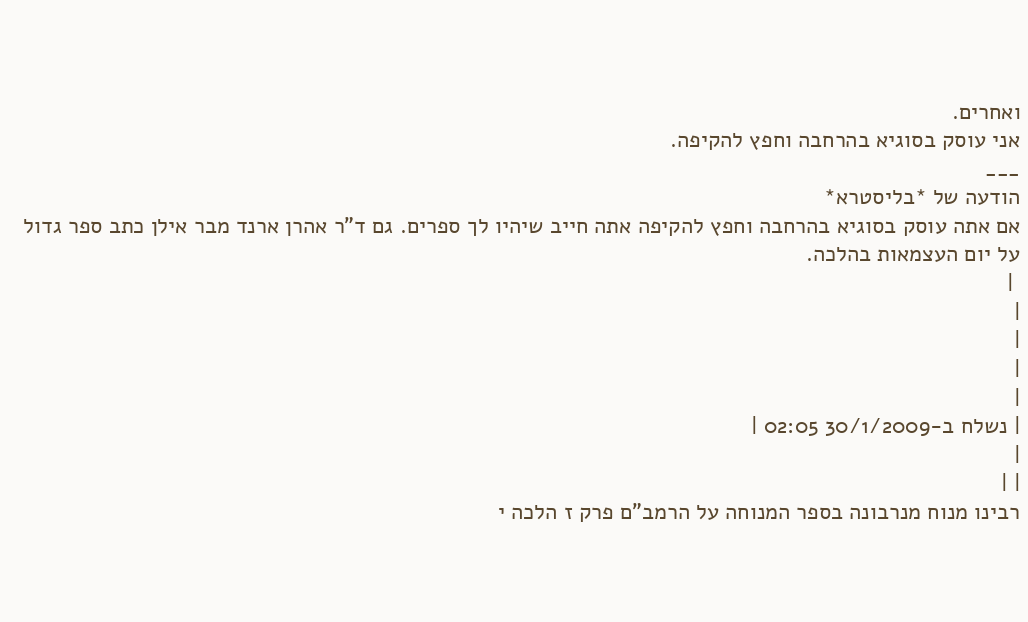ואחרים.
אני עוסק בסוגיא בהרחבה וחפץ להקיפה.
___
הודעה של *בליסטרא*
אם אתה עוסק בסוגיא בהרחבה וחפץ להקיפה אתה חייב שיהיו לך ספרים. גם ד"ר אהרן ארנד מבר אילן כתב ספר גדול על יום העצמאות בהלכה.
 |
|
|
|
|
| נשלח ב-30/1/2009 02:05 |
|
| |
רבינו מנוח מנרבונה בספר המנוחה על הרמב"ם פרק ז הלכה י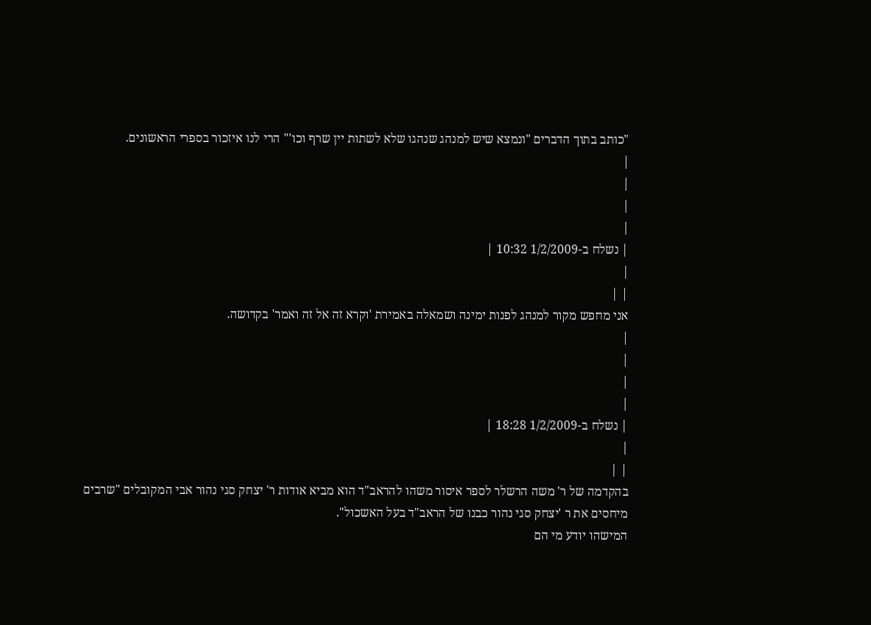"כותב בתוך הדברים "ונמצא שיש למנהג שנהגו שלא לשתות יין שרף וכו'" הרי לנו איזכור בספרי הראשונים.
|
|
|
|
| נשלח ב-1/2/2009 10:32 |
|
| |
אני מחפש מקור למנהג לפנות ימינה ושמאלה באמירת 'וקרא זה אל זה ואמר' בקדושה.
|
|
|
|
| נשלח ב-1/2/2009 18:28 |
|
| |
בהקדמה של ר' משה הרשלר לספר איסור משהו להראב"ד הוא מביא אודות ר' יצחק סגי נהור אבי המקובלים "שרבים מיחסים את ר 'יצחק סגי נהור כבנו של הראב"ד בעל האשכול".
המישהו יודע מי הם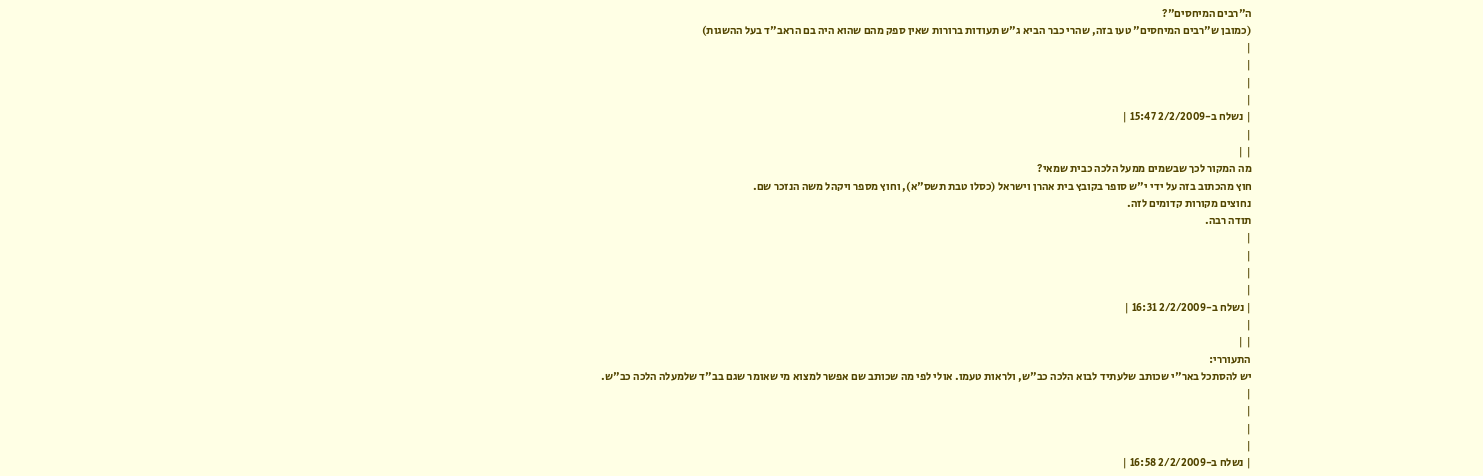ה"רבים המיחסים"?
(כמובן ש"רבים המיחסים" טעו בזה, שהרי כבר הביא ג"ש תעודות ברורות שאין ספק מהם שהוא היה בם הראב"ד בעל ההשגות)
|
|
|
|
| נשלח ב-2/2/2009 15:47 |
|
| |
מה המקור לכך שבשמים ממעל הלכה כבית שמאי?
חוץ מהכתוב בזה על ידי י"ש סופר בקובץ בית אהרן וישראל (כסלו טבת תשס"א), וחוץ מספר ויקהל משה הנזכר שם.
נחוצים מקורות קדומים לזה.
תודה רבה.
|
|
|
|
| נשלח ב-2/2/2009 16:31 |
|
| |
התעוררי:
יש להסתכל באר"י שכותב שלעתיד לבוא הלכה כב"ש, ולראות טעמו. אולי לפי מה שכותב שם אפשר למצוא מי שאומר שגם בב"ד שלמעלה הלכה כב"ש.
|
|
|
|
| נשלח ב-2/2/2009 16:58 |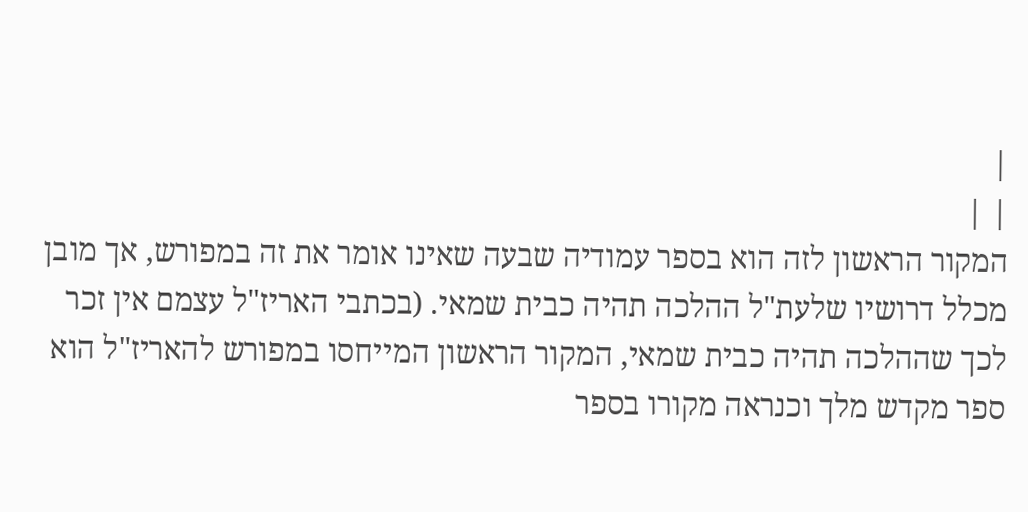|
| |
המקור הראשון לזה הוא בספר עמודיה שבעה שאינו אומר את זה במפורש, אך מובן מכלל דרושיו שלעת"ל ההלכה תהיה כבית שמאי. (בכתבי האריז"ל עצמם אין זכר לכך שההלכה תהיה כבית שמאי, המקור הראשון המייחסו במפורש להאריז"ל הוא ספר מקדש מלך וכנראה מקורו בספר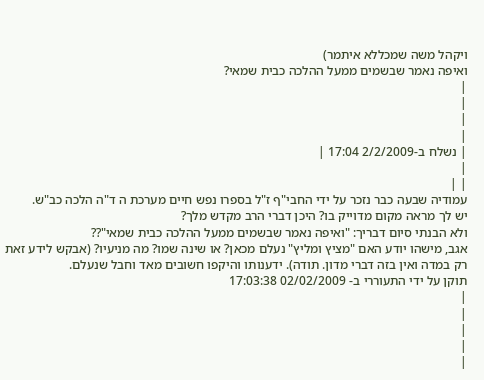ויקהל משה שמכללא איתמר)
ואיפה נאמר שבשמים ממעל ההלכה כבית שמאי?
|
|
|
|
| נשלח ב-2/2/2009 17:04 |
|
| |
עמודיה שבעה כבר נזכר על ידי החבי"ף ז"ל בספרו נפש חיים מערכת ה ד"ה הלכה כב"ש.
יש לך מראה מקום מדוייק בו? היכן דברי הרב מקדש מלך?
ולא הבנתי סיום דבריך: "ואיפה נאמר שבשמים ממעל ההלכה כבית שמאי"??
אגב, מישהו יודע האם "מציץ ומליץ" נעלם מכאן? או שינה שמו? מה מניעיו? (אבקש לידע זאת רק במדה ואין בזה דברי מדון. תודה). ידענותו והיקפו חשובים מאד וחבל שנעלם.
תוקן על ידי התעוררי ב- 02/02/2009 17:03:38
|
|
|
|
|